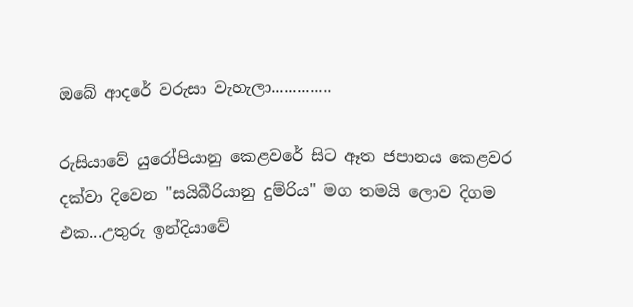ඔබේ ආදරේ වරුසා වැහැලා..............

රුසියාවේ යුරෝපියානු කෙළවරේ සිට ඈත ජපානය කෙළවර දක්වා දිවෙන "සයිබීරියානු දුම්රිය" මග තමයි ලොව දිගම එක...උතුරු ඉන්දියාවේ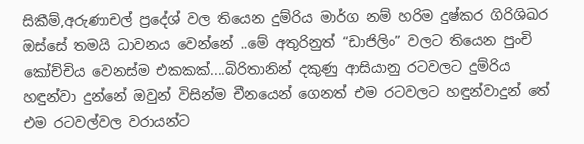සිකීම්,අරුණාචල් ප්‍රදේශ් වල තියෙන දුම්රිය මාර්ග නම් හරිම දුෂ්කර ගිරිශිඛර ඔස්සේ තමයි ධාවනය වෙන්නේ ..මේ අතුරිනුත් “ඩාජිලිං” වලට තියෙන පුංචි කෝච්චිය වෙනස්ම එකකක්....බිරිතානින් දකුණු ආසියානු රටවලට දුම්රිය හඳුන්වා දුන්නේ ඔවුන් විසින්ම චීනයෙන් ගෙනත් එම රටවලට හඳුන්වාදුන් තේ එම රටවල්වල වරායන්ට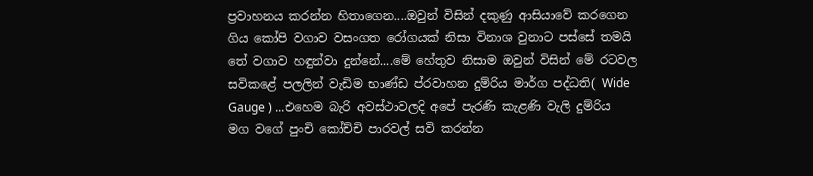ප්‍රවාහනය කරන්න හිතාගෙන....ඔවුන් විසින් දකුණු ආසියාවේ කරගෙන ගිය කෝපි වගාව වසංගත රෝගයක් නිසා විනාශ වුනාට පස්සේ තමයි තේ වගාව හඳුන්වා දුන්නේ....මේ හේතුව නිසාම ඔවුන් විසින් මේ රටවල සවිකළේ පලලින් වැඩිම භාණ්ඩ ප්රවාහන දුම්රිය මාර්ග පද්ධති( Wide Gauge ) ...එහෙම බැරි අවස්ථාවලදි අපේ පැරණි කැළණි වැලි දුම්රිය මග වගේ පුංචි කෝච්චි පාරවල් සවි කරන්න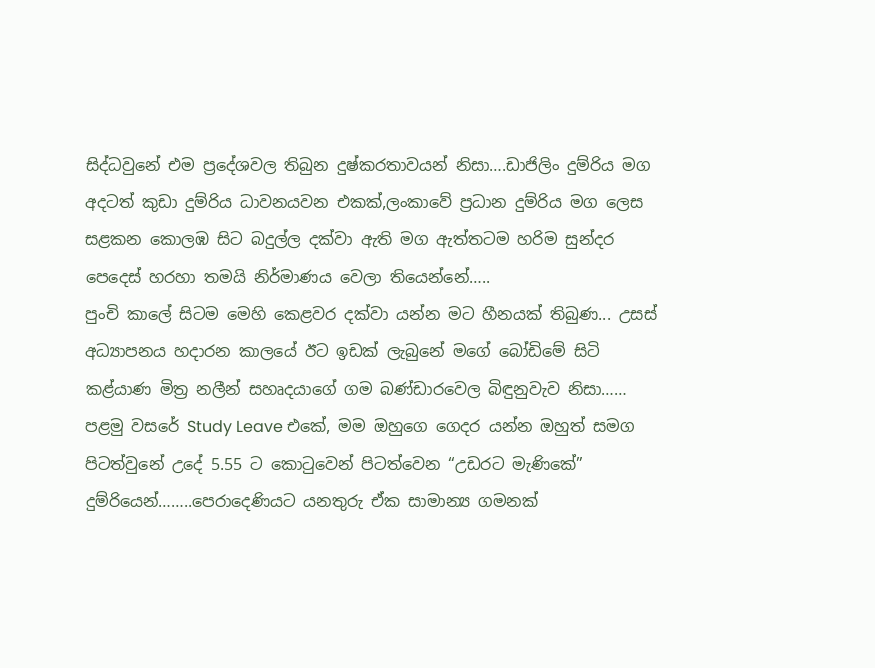සිද්ධවුනේ එම ප්‍රදේශවල තිබුන දුෂ්කරතාවයන් නිසා….ඩාජිලිං දුම්රිය මග අදටත් කුඩා දුම්රිය ධාවනයවන එකක්,ලංකාවේ ප්‍රධාන දුම්රිය මග ලෙස සළකන කොලඹ සිට බදුල්ල දක්වා ඇති මග ඇත්තටම හරිම සුන්දර පෙදෙස් හරහා තමයි නිර්මාණය වෙලා තියෙන්නේ…..
පුංචි කාලේ සිටම මෙහි කෙළවර දක්වා යන්න මට හීනයක් තිබුණ... උසස් අධ්‍යාපනය හදාරන කාලයේ ඊට ඉඩක් ලැබුනේ මගේ බෝඩිමේ සිටි කළ්යාණ මිත්‍ර නලීන් සහෘදයාගේ ගම බණ්ඩාරවෙල බිඳුනුවැව නිසා……
පළමු වසරේ Study Leave එකේ, මම ඔහුගෙ ගෙදර යන්න ඔහුත් සමග පිටත්වුනේ උදේ 5.55 ට කොටුවෙන් පිටත්වෙන “උඩරට මැණිකේ” දුම්රියෙන්……..පෙරාදෙණියට යනතුරු ඒක සාමාන්‍ය ගමනක්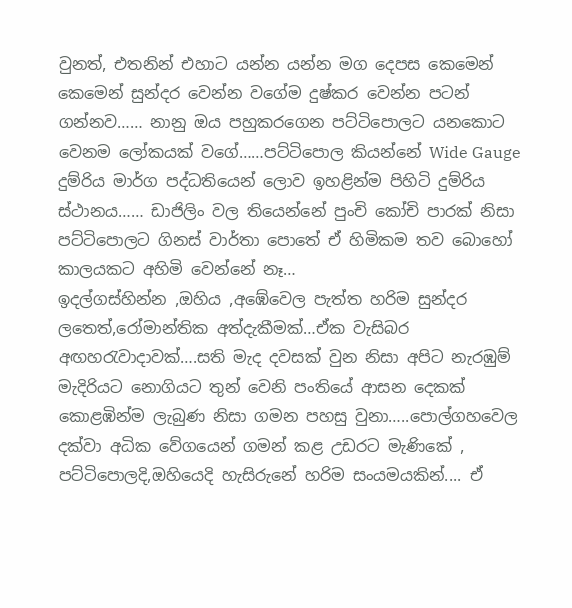වුනත්, එතනින් එහාට යන්න යන්න මග දෙපස කෙමෙන් කෙමෙන් සුන්දර වෙන්න වගේම දුෂ්කර වෙන්න පටන් ගන්නව…… නානු ඔය පහුකරගෙන පට්ටිපොලට යනකොට වෙනම ලෝකයක් වගේ……පට්ටිපොල කියන්නේ Wide Gauge දුම්රිය මාර්ග පද්ධතියෙන් ලොව ඉහළින්ම පිහිටි දුම්රිය ස්ථානය…… ඩාජිලිං වල තියෙන්නේ පුංචි කෝචි පාරක් නිසා පට්ටිපොලට ගිනස් වාර්තා පොතේ ඒ හිමිකම තව බොහෝ කාලයකට අහිමි වෙන්නේ නෑ…
ඉදල්ගස්හින්න ,ඔහිය ,අඹේවෙල පැත්ත හරිම සුන්දර ලතෙත්,රෝමාන්තික අත්දැකීමක්…ඒක වැසිබර අඟහරැවාදාවක්….සති මැද දවසක් වුන නිසා අපිට නැරඹුම් මැදිරියට නොගියට තුන් වෙනි පංතියේ ආසන දෙකක් කොළඹින්ම ලැබුණ නිසා ගමන පහසු වුනා…..පොල්ගහවෙල දක්වා අධික වේගයෙන් ගමන් කළ උඩරට මැණිකේ , පට්ටිපොලදි,ඔහියෙදි හැසිරුනේ හරිම සංයමයකින්.... ඒ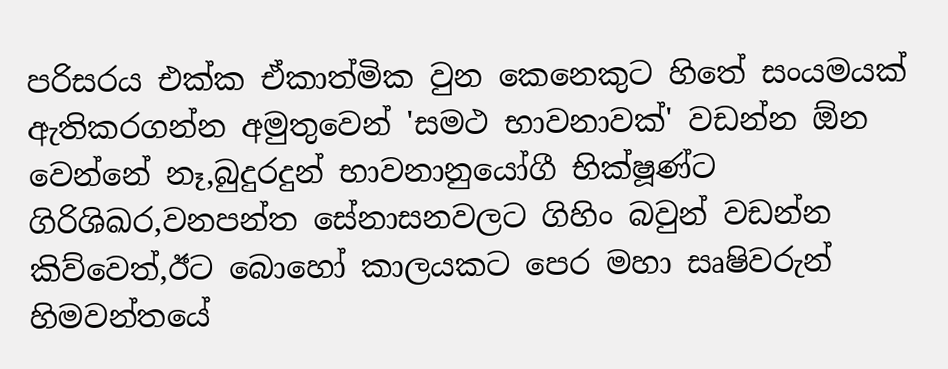පරිසරය එක්ක ඒකාත්මික වුන කෙනෙකුට හිතේ සංයමයක් ඇතිකරගන්න අමුතුවෙන් 'සමථ භාවනාවක්' වඩන්න ඕන වෙන්නේ නෑ,බුදුරදුන් භාවනානුයෝගී භික්ෂූණ්ට ගිරිශිඛර,වනපන්ත සේනාසනවලට ගිහිං බවුන් වඩන්න කිව්වෙත්,ඊට බොහෝ කාලයකට පෙර මහා සෘෂිවරුන් හිමවන්තයේ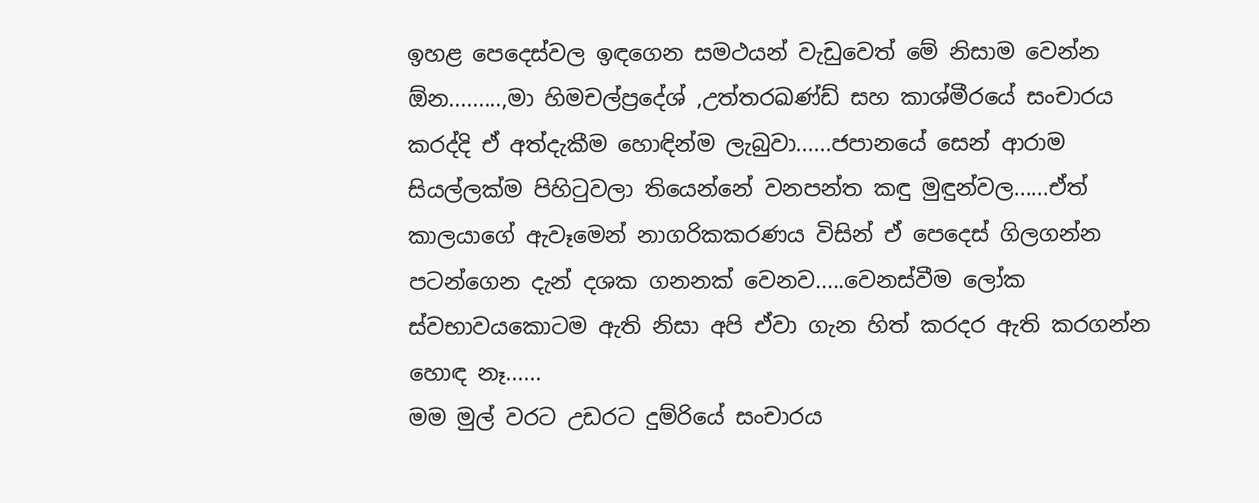ඉහළ පෙදෙස්වල ඉඳගෙන සමථයන් වැඩුවෙත් මේ නිසාම වෙන්න ඕන.........,මා හිමචල්ප්‍රදේශ් ,උත්තරඛණ්ඩ් සහ කාශ්මීරයේ සංචාරය කරද්දි ඒ අත්දැකීම හොඳින්ම ලැබුවා......ජපානයේ සෙන් ආරාම සියල්ලක්ම පිහිටුවලා තියෙන්නේ වනපන්ත කඳු මුඳුන්වල......ඒත් කාලයාගේ ඇවෑමෙන් නාගරිකකරණය විසින් ඒ පෙදෙස් ගිලගන්න පටන්ගෙන දැන් දශක ගනනක් වෙනව.....වෙනස්වීම ලෝක ස්වභාවයකොටම ඇති නිසා අපි ඒවා ගැන හිත් කරදර ඇති කරගන්න හොඳ නෑ......
මම මුල් වරට උඩරට දුම්රියේ සංචාරය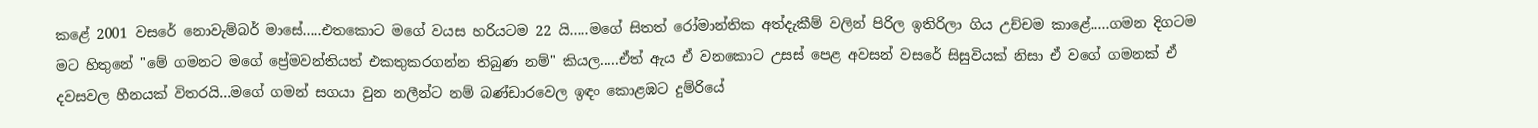කළේ 2001 වසරේ නොවැම්බර් මාසේ.....එතකොට මගේ වයස හරියටම 22 යි.....මගේ සිතත් රෝමාන්තික අත්දැකීම් වලින් පිරිල ඉතිරිලා ගිය උච්චම කාළේ.....ගමන දිගටම මට හිතුනේ "මේ ගමනට මගේ ප්‍රේමවන්තියත් එකතුකරගන්න තිබුණ නම්" කියල.....ඒත් ඇය ඒ වනකොට උසස් පෙළ අවසන් වසරේ සිසුවියක් නිසා ඒ වගේ ගමනක් ඒ දවසවල හීනයක් විතරයි...මගේ ගමන් සගයා වුන නලීන්ට නම් බණ්ඩාරවෙල ඉඳං කොළඹට දුම්රියේ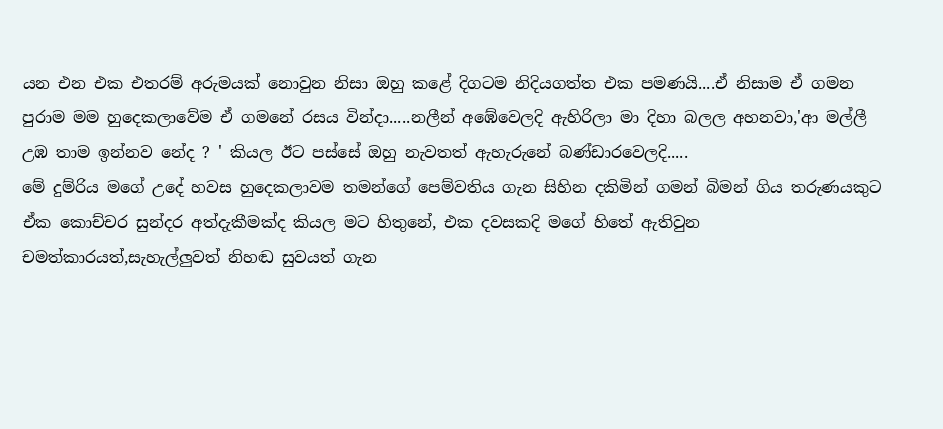යන එන එක එතරම් අරුමයක් නොවුන නිසා ඔහු කළේ දිගටම නිදියගත්ත එක පමණයි....ඒ නිසාම ඒ ගමන පුරාම මම හුදෙකලාවේම ඒ ගමනේ රසය වින්දා.....නලීන් අඹේවෙලදි ඇහිරිලා මා දිහා බලල අහනවා,'ආ මල්ලී උඹ තාම ඉන්නව නේද ? ' කියල ඊට පස්සේ ඔහු නැවතත් ඇහැරුනේ බණ්ඩාරවෙලදි.....
මේ දුම්රිය මගේ උදේ හවස හුදෙකලාවම තමන්ගේ පෙම්වතිය ගැන සිහින දකිමින් ගමන් බිමන් ගිය තරුණයකුට ඒක කොච්චර සුන්දර අත්දැකීමක්ද කියල මට හිතුනේ, එක දවසකදි මගේ හිතේ ඇතිවුන චමත්කාරයත්,සැහැල්ලුවත් නිහඬ සුවයත් ගැන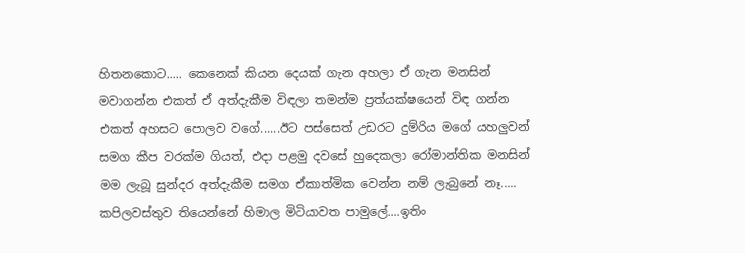හිතනකොට..... කෙනෙක් කියන දෙයක් ගැන අහලා ඒ ගැන මනසින් මවාගන්න එකත් ඒ අත්දැකීම විඳලා තමන්ම ප්‍රත්යක්ෂයෙන් විඳ ගන්න එකත් අහසට පොලව වගේ......ඊට පස්සෙත් උඩරට දුම්රිය මගේ යහලුවන් සමග කීප වරක්ම ගියත්, එදා පළමු දවසේ හුදෙකලා රෝමාන්තික මනසින් මම ලැබූ සුන්දර අත්දැකීම සමග ඒකාත්මික වෙන්න නම් ලැබුනේ නෑ.....
කපිලවස්තුව තියෙන්නේ හිමාල මිටියාවත පාමුලේ....ඉතිං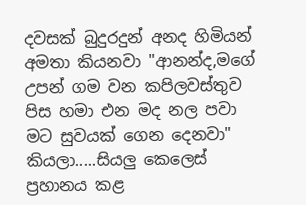දවසක් බුදුරදුන් අනද හිමියන් අමතා කියනවා "ආනන්ද,මගේ උපන් ගම වන කපිලවස්තුව පිස හමා එන මද නල පවා මට සුවයක් ගෙන දෙනවා" කියලා.....සියලු කෙලෙස් ප්‍රහානය කළ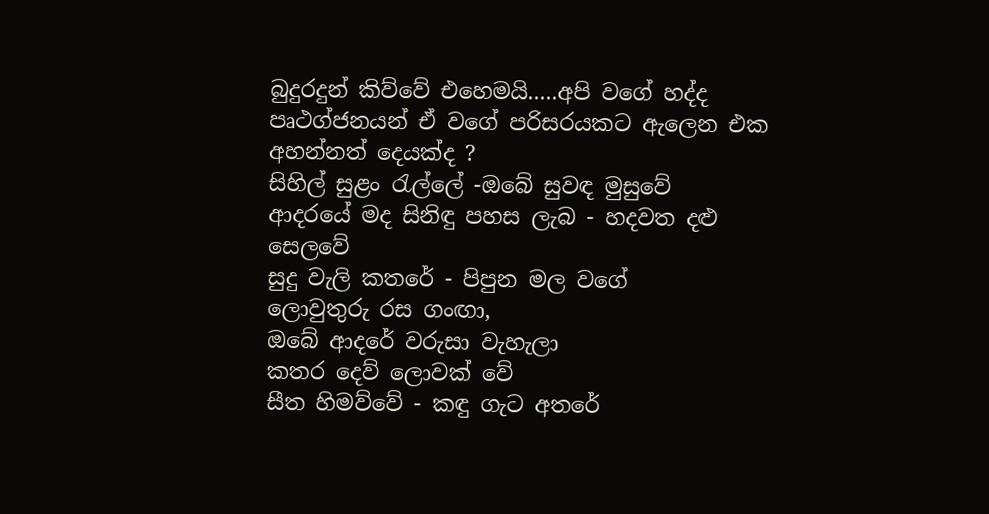බුදුරදුන් කිව්වේ එහෙමයි.....අපි වගේ හද්ද පෘථග්ජනයන් ඒ වගේ පරිසරයකට ඇලෙන එක අහන්නත් දෙයක්ද ?
සිහිල් සුළං රැල්ලේ -ඔබේ සුවඳ මුසුවේ
ආදරයේ මද සිනිඳු පහස ලැබ - හදවත දළු සෙලවේ
සුදු වැලි කතරේ - පිපුන මල වගේ
ලොවුතුරු රස ගංඟා,
ඔබේ ආදරේ වරුසා වැහැලා
කතර දෙව් ලොවක් වේ
සීත හිමව්වේ - කඳු ගැට අතරේ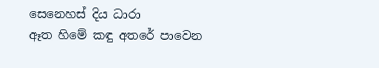සෙනෙහස් දිය ධාරා
ඈත හිමේ කඳු අතරේ පාවෙන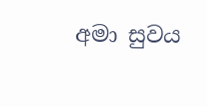අමා සුවය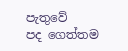පැතුවේ
පද ගෙත්තම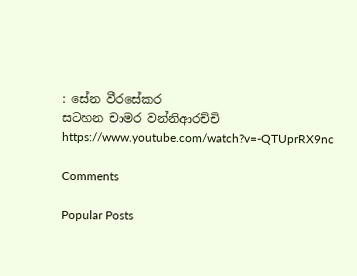: සේන වීරසේකර
සටහන චාමර වන්නිආරච්චි
https://www.youtube.com/watch?v=-QTUprRX9nc

Comments

Popular Posts